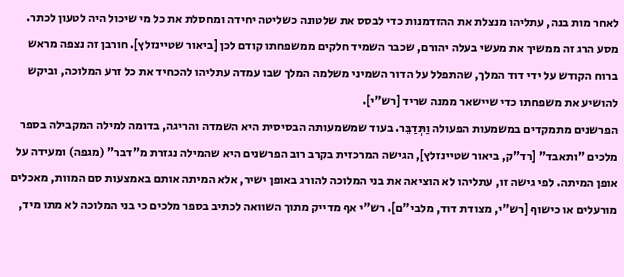לאחר מות בנה, עתליהו מנצלת את ההזדמנות כדי לבסס את שלטונה כשליטה יחידה ומחסלת את כל מי שיכול היה לטעון לכתר. מסע הרג זה ממשיך את מעשי בעלה יהורם, שכבר השמיד חלקים ממשפחתו קודם לכן [ביאור שטיינזלץ]. חורבן זה נצפה מראש ברוח הקודש על ידי דוד המלך, שהתפלל על הדור השמיני משלמה המלך שבו עמדה עתליהו להכחיד את כל זרע המלוכה, וביקש להושיע את משפחתו כדי שיישאר ממנה שריד [רש"י].
הפרשנים מתמקדים במשמעות הפעולה וַתְּדַבֵּר. בעוד שמשמעותה הבסיסית היא השמדה והריגה, בדומה למילה המקבילה בספר מלכים "ותאבד" [רד"ק, ביאור שטיינזלץ], הגישה המרכזית בקרב רוב הפרשנים היא שהמילה נגזרת מ"דבר" (מגפה) ומעידה על אופן המיתה. לפי גישה זו, עתליהו לא הוציאה את בני המלוכה להורג באופן ישיר, אלא המיתה אותם באמצעות סם המוות, מאכלים מורעלים או כישוף [רש"י, מצודת דוד, מלבי"ם]. רש"י אף מדייק מתוך השוואה לכתיב בספר מלכים כי בני המלוכה לא מתו מיד,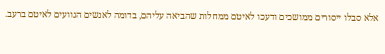אלא סבלו ייסורים ממושכים ודעכו לאיטם ממחלות שהביאה עליהם, בדומה לאנשים הגוועים לאיטם ברעב.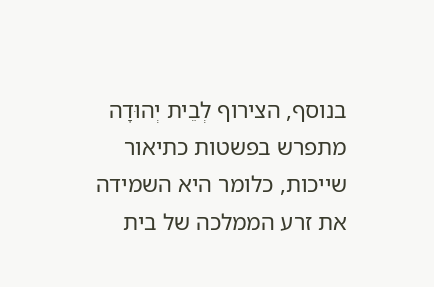בנוסף, הצירוף לְבֵית יְהוּדָה מתפרש בפשטות כתיאור שייכות, כלומר היא השמידה את זרע הממלכה של בית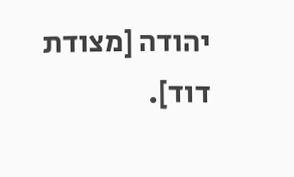יהודה [מצודת דוד].